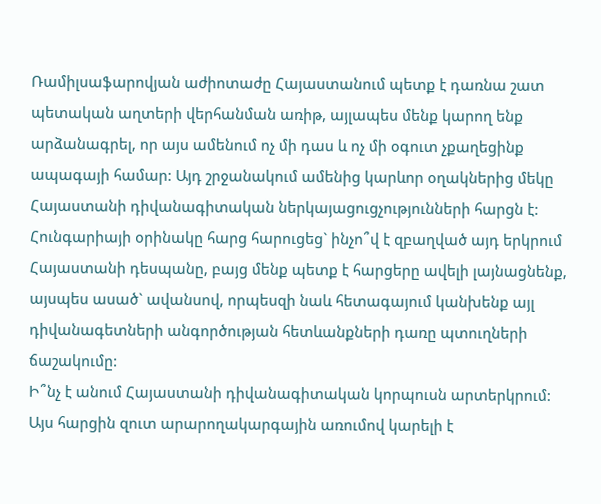Ռամիլսաֆարովյան աժիոտաժը Հայաստանում պետք է դառնա շատ պետական աղտերի վերհանման առիթ, այլապես մենք կարող ենք արձանագրել, որ այս ամենում ոչ մի դաս և ոչ մի օգուտ չքաղեցինք ապագայի համար: Այդ շրջանակում ամենից կարևոր օղակներից մեկը Հայաստանի դիվանագիտական ներկայացուցչությունների հարցն է:
Հունգարիայի օրինակը հարց հարուցեց` ինչո՞վ է զբաղված այդ երկրում Հայաստանի դեսպանը, բայց մենք պետք է հարցերը ավելի լայնացնենք, այսպես ասած` ավանսով, որպեսզի նաև հետագայում կանխենք այլ դիվանագետների անգործության հետևանքների դառը պտուղների ճաշակումը:
Ի՞նչ է անում Հայաստանի դիվանագիտական կորպուսն արտերկրում: Այս հարցին զուտ արարողակարգային առումով կարելի է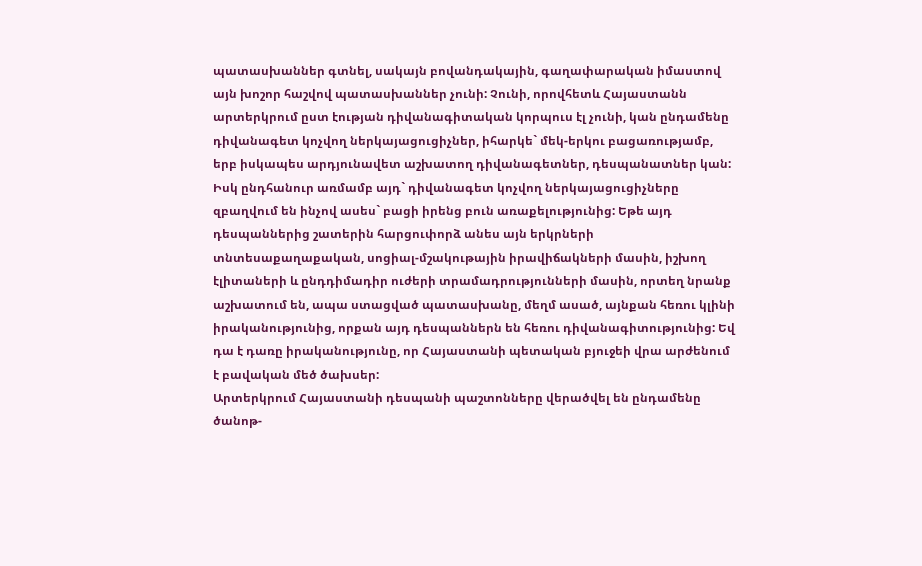պատասխաններ գտնել, սակայն բովանդակային, գաղափարական իմաստով այն խոշոր հաշվով պատասխաններ չունի: Չունի, որովհետև Հայաստանն արտերկրում ըստ էության դիվանագիտական կորպուս էլ չունի, կան ընդամենը դիվանագետ կոչվող ներկայացուցիչներ, իհարկե` մեկ-երկու բացառությամբ, երբ իսկապես արդյունավետ աշխատող դիվանագետներ, դեսպանատներ կան: Իսկ ընդհանուր առմամբ այդ` դիվանագետ կոչվող ներկայացուցիչները զբաղվում են ինչով ասես` բացի իրենց բուն առաքելությունից: Եթե այդ դեսպաններից շատերին հարցուփորձ անես այն երկրների տնտեսաքաղաքական, սոցիալ-մշակութային իրավիճակների մասին, իշխող էլիտաների և ընդդիմադիր ուժերի տրամադրությունների մասին, որտեղ նրանք աշխատում են, ապա ստացված պատասխանը, մեղմ ասած, այնքան հեռու կլինի իրականությունից, որքան այդ դեսպաններն են հեռու դիվանագիտությունից: Եվ դա է դառը իրականությունը, որ Հայաստանի պետական բյուջեի վրա արժենում է բավական մեծ ծախսեր:
Արտերկրում Հայաստանի դեսպանի պաշտոնները վերածվել են ընդամենը ծանոթ-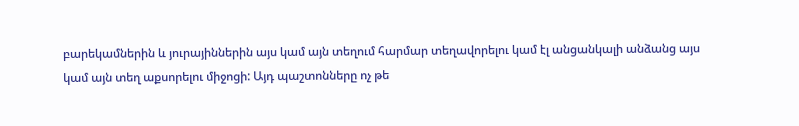բարեկամներին և յուրայիններին այս կամ այն տեղում հարմար տեղավորելու կամ էլ անցանկալի անձանց այս կամ այն տեղ աքսորելու միջոցի: Այդ պաշտոնները ոչ թե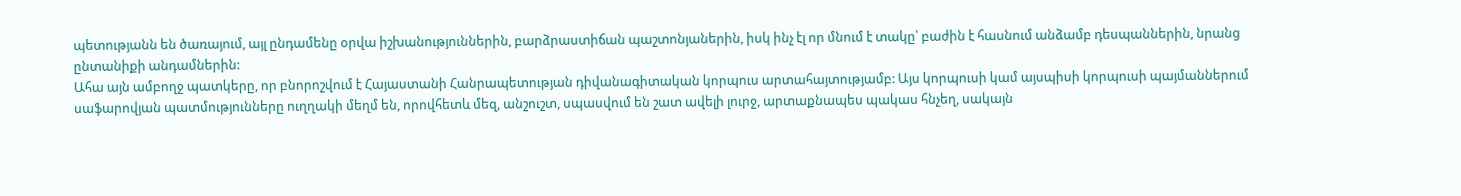պետությանն են ծառայում, այլ ընդամենը օրվա իշխանություններին, բարձրաստիճան պաշտոնյաներին, իսկ ինչ էլ որ մնում է տակը՝ բաժին է հասնում անձամբ դեսպաններին, նրանց ընտանիքի անդամներին:
Ահա այն ամբողջ պատկերը, որ բնորոշվում է Հայաստանի Հանրապետության դիվանագիտական կորպուս արտահայտությամբ: Այս կորպուսի կամ այսպիսի կորպուսի պայմաններում սաֆարովյան պատմությունները ուղղակի մեղմ են, որովհետև մեզ, անշուշտ, սպասվում են շատ ավելի լուրջ, արտաքնապես պակաս հնչեղ, սակայն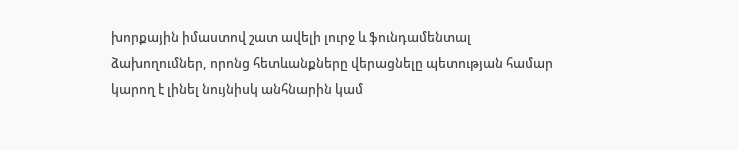խորքային իմաստով շատ ավելի լուրջ և ֆունդամենտալ ձախողումներ, որոնց հետևանքները վերացնելը պետության համար կարող է լինել նույնիսկ անհնարին կամ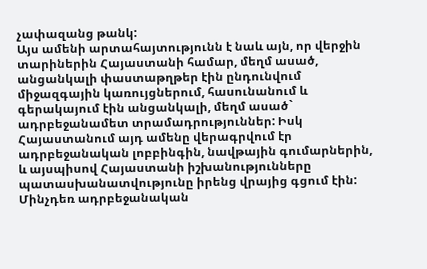չափազանց թանկ:
Այս ամենի արտահայտությունն է նաև այն, որ վերջին տարիներին Հայաստանի համար, մեղմ ասած, անցանկալի փաստաթղթեր էին ընդունվում միջազգային կառույցներում, հասունանում և գերակայում էին անցանկալի, մեղմ ասած` ադրբեջանամետ տրամադրություններ: Իսկ Հայաստանում այդ ամենը վերագրվում էր ադրբեջանական լոբբինգին, նավթային գումարներին, և այսպիսով Հայաստանի իշխանությունները պատասխանատվությունը իրենց վրայից գցում էին: Մինչդեռ ադրբեջանական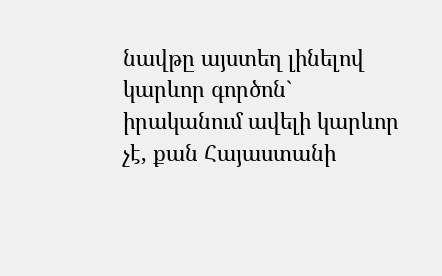նավթը այստեղ լինելով կարևոր գործոն` իրականում ավելի կարևոր չէ, քան Հայաստանի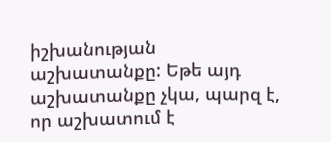իշխանության աշխատանքը: Եթե այդ աշխատանքը չկա, պարզ է, որ աշխատում է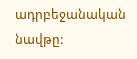ադրբեջանական նավթը: